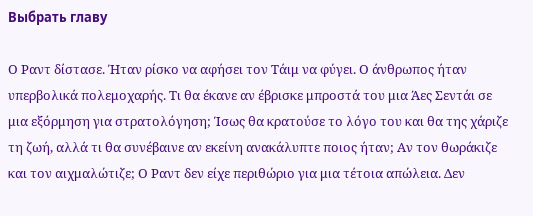Выбрать главу

Ο Ραντ δίστασε. Ήταν ρίσκο να αφήσει τον Τάιμ να φύγει. Ο άνθρωπος ήταν υπερβολικά πολεμοχαρής. Τι θα έκανε αν έβρισκε μπροστά του μια Άες Σεντάι σε μια εξόρμηση για στρατολόγηση; Ίσως θα κρατούσε το λόγο του και θα της χάριζε τη ζωή, αλλά τι θα συνέβαινε αν εκείνη ανακάλυπτε ποιος ήταν; Αν τον θωράκιζε και τον αιχμαλώτιζε; Ο Ραντ δεν είχε περιθώριο για μια τέτοια απώλεια. Δεν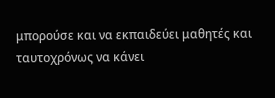μπορούσε και να εκπαιδεύει μαθητές και ταυτοχρόνως να κάνει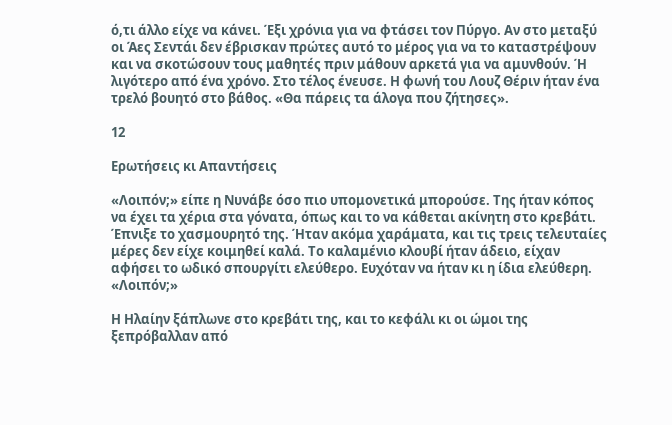ό,τι άλλο είχε να κάνει. Έξι χρόνια για να φτάσει τον Πύργο. Αν στο μεταξύ οι Άες Σεντάι δεν έβρισκαν πρώτες αυτό το μέρος για να το καταστρέψουν και να σκοτώσουν τους μαθητές πριν μάθουν αρκετά για να αμυνθούν. Ή λιγότερο από ένα χρόνο. Στο τέλος ένευσε. Η φωνή του Λουζ Θέριν ήταν ένα τρελό βουητό στο βάθος. «Θα πάρεις τα άλογα που ζήτησες».

12

Ερωτήσεις κι Απαντήσεις

«Λοιπόν;» είπε η Νυνάβε όσο πιο υπομονετικά μπορούσε. Της ήταν κόπος να έχει τα χέρια στα γόνατα, όπως και το να κάθεται ακίνητη στο κρεβάτι. Έπνιξε το χασμουρητό της. Ήταν ακόμα χαράματα, και τις τρεις τελευταίες μέρες δεν είχε κοιμηθεί καλά. Το καλαμένιο κλουβί ήταν άδειο, είχαν αφήσει το ωδικό σπουργίτι ελεύθερο. Ευχόταν να ήταν κι η ίδια ελεύθερη. «Λοιπόν;»

Η Ηλαίην ξάπλωνε στο κρεβάτι της, και το κεφάλι κι οι ώμοι της ξεπρόβαλλαν από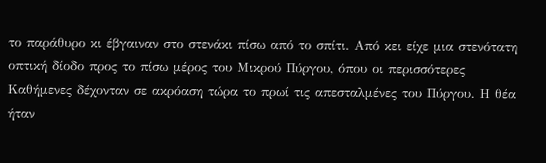το παράθυρο κι έβγαιναν στο στενάκι πίσω από το σπίτι. Από κει είχε μια στενότατη οπτική δίοδο προς το πίσω μέρος του Μικρού Πύργου, όπου οι περισσότερες Καθήμενες δέχονταν σε ακρόαση τώρα το πρωί τις απεσταλμένες του Πύργου. Η θέα ήταν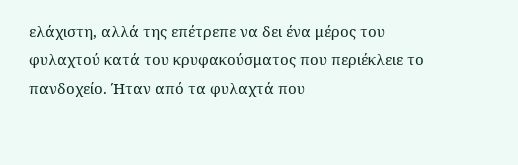ελάχιστη, αλλά της επέτρεπε να δει ένα μέρος του φυλαχτού κατά του κρυφακούσματος που περιέκλειε το πανδοχείο. Ήταν από τα φυλαχτά που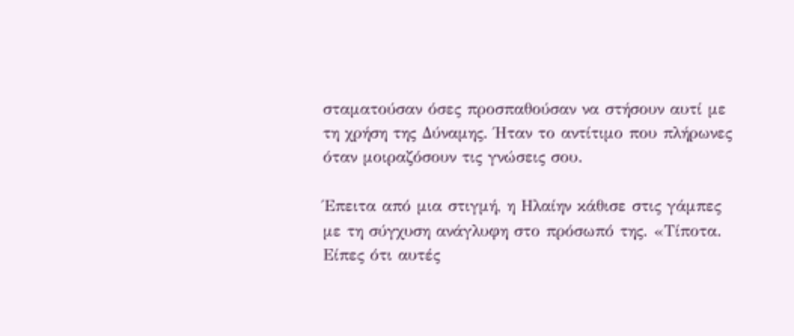σταματούσαν όσες προσπαθούσαν να στήσουν αυτί με τη χρήση της Δύναμης. Ήταν το αντίτιμο που πλήρωνες όταν μοιραζόσουν τις γνώσεις σου.

Έπειτα από μια στιγμή, η Ηλαίην κάθισε στις γάμπες με τη σύγχυση ανάγλυφη στο πρόσωπό της. «Τίποτα. Είπες ότι αυτές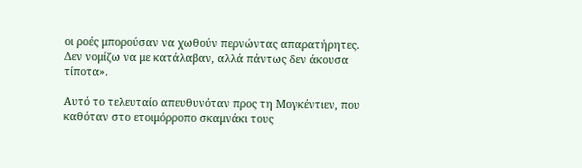οι ροές μπορούσαν να χωθούν περνώντας απαρατήρητες. Δεν νομίζω να με κατάλαβαν, αλλά πάντως δεν άκουσα τίποτα».

Αυτό το τελευταίο απευθυνόταν προς τη Μογκέντιεν, που καθόταν στο ετοιμόρροπο σκαμνάκι τους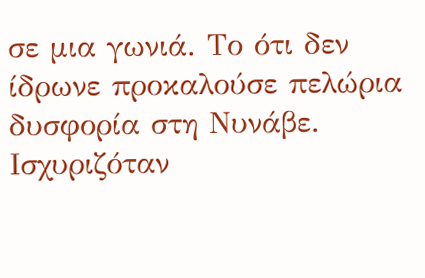σε μια γωνιά. Το ότι δεν ίδρωνε προκαλούσε πελώρια δυσφορία στη Νυνάβε. Ισχυριζόταν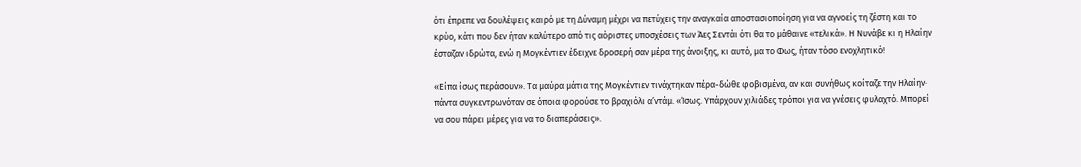ότι έπρεπε να δουλέψεις καιρό με τη Δύναμη μέχρι να πετύχεις την αναγκαία αποστασιοποίηση για να αγνοείς τη ζέστη και το κρύο, κάτι που δεν ήταν καλύτερο από τις αόριστες υποσχέσεις των Άες Σεντάι ότι θα το μάθαινε «τελικά». Η Νυνάβε κι η Ηλαίην έσταζαν ιδρώτα, ενώ η Μογκέντιεν έδειχνε δροσερή σαν μέρα της άνοιξης, κι αυτό, μα το Φως, ήταν τόσο ενοχλητικό!

«Είπα ίσως περάσουν». Τα μαύρα μάτια της Μογκέντιεν τινάχτηκαν πέρα-δώθε φοβισμένα, αν και συνήθως κοίταζε την Ηλαίην· πάντα συγκεντρωνόταν σε όποια φορούσε το βραχιόλι α’ντάμ. «Ίσως. Υπάρχουν χιλιάδες τρόποι για να γνέσεις φυλαχτό. Μπορεί να σου πάρει μέρες για να το διαπεράσεις».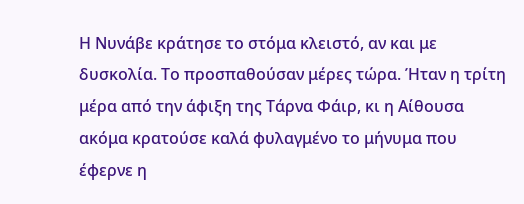Η Νυνάβε κράτησε το στόμα κλειστό, αν και με δυσκολία. Το προσπαθούσαν μέρες τώρα. Ήταν η τρίτη μέρα από την άφιξη της Τάρνα Φάιρ, κι η Αίθουσα ακόμα κρατούσε καλά φυλαγμένο το μήνυμα που έφερνε η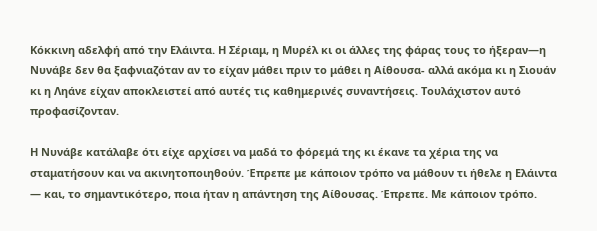Κόκκινη αδελφή από την Ελάιντα. Η Σέριαμ, η Μυρέλ κι οι άλλες της φάρας τους το ήξεραν—η Νυνάβε δεν θα ξαφνιαζόταν αν το είχαν μάθει πριν το μάθει η Αίθουσα- αλλά ακόμα κι η Σιουάν κι η Ληάνε είχαν αποκλειστεί από αυτές τις καθημερινές συναντήσεις. Τουλάχιστον αυτό προφασίζονταν.

Η Νυνάβε κατάλαβε ότι είχε αρχίσει να μαδά το φόρεμά της κι έκανε τα χέρια της να σταματήσουν και να ακινητοποιηθούν. Έπρεπε με κάποιον τρόπο να μάθουν τι ήθελε η Ελάιντα — και, το σημαντικότερο, ποια ήταν η απάντηση της Αίθουσας. Έπρεπε. Με κάποιον τρόπο.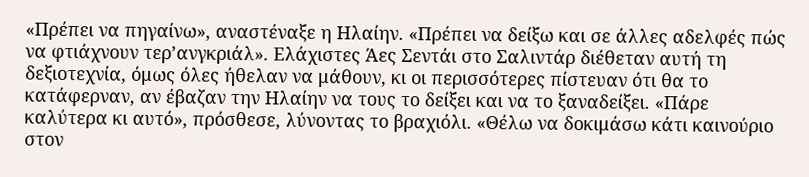«Πρέπει να πηγαίνω», αναστέναξε η Ηλαίην. «Πρέπει να δείξω και σε άλλες αδελφές πώς να φτιάχνουν τερ’ανγκριάλ». Ελάχιστες Άες Σεντάι στο Σαλιντάρ διέθεταν αυτή τη δεξιοτεχνία, όμως όλες ήθελαν να μάθουν, κι οι περισσότερες πίστευαν ότι θα το κατάφερναν, αν έβαζαν την Ηλαίην να τους το δείξει και να το ξαναδείξει. «Πάρε καλύτερα κι αυτό», πρόσθεσε, λύνοντας το βραχιόλι. «Θέλω να δοκιμάσω κάτι καινούριο στον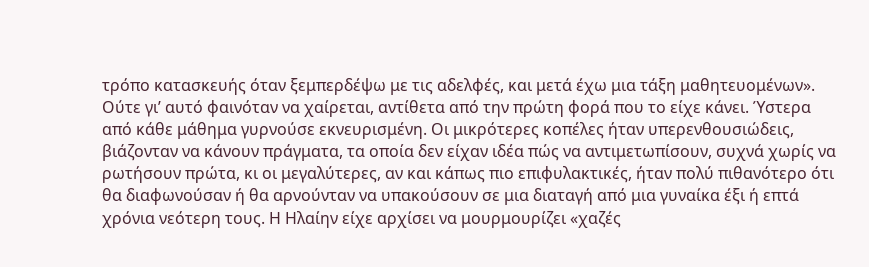τρόπο κατασκευής όταν ξεμπερδέψω με τις αδελφές, και μετά έχω μια τάξη μαθητευομένων». Ούτε γι’ αυτό φαινόταν να χαίρεται, αντίθετα από την πρώτη φορά που το είχε κάνει. Ύστερα από κάθε μάθημα γυρνούσε εκνευρισμένη. Οι μικρότερες κοπέλες ήταν υπερενθουσιώδεις, βιάζονταν να κάνουν πράγματα, τα οποία δεν είχαν ιδέα πώς να αντιμετωπίσουν, συχνά χωρίς να ρωτήσουν πρώτα, κι οι μεγαλύτερες, αν και κάπως πιο επιφυλακτικές, ήταν πολύ πιθανότερο ότι θα διαφωνούσαν ή θα αρνούνταν να υπακούσουν σε μια διαταγή από μια γυναίκα έξι ή επτά χρόνια νεότερη τους. Η Ηλαίην είχε αρχίσει να μουρμουρίζει «χαζές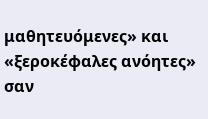μαθητευόμενες» και «ξεροκέφαλες ανόητες» σαν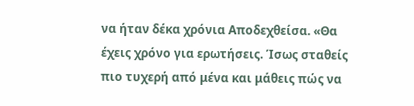να ήταν δέκα χρόνια Αποδεχθείσα. «Θα έχεις χρόνο για ερωτήσεις. Ίσως σταθείς πιο τυχερή από μένα και μάθεις πώς να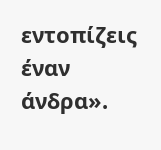εντοπίζεις έναν άνδρα».